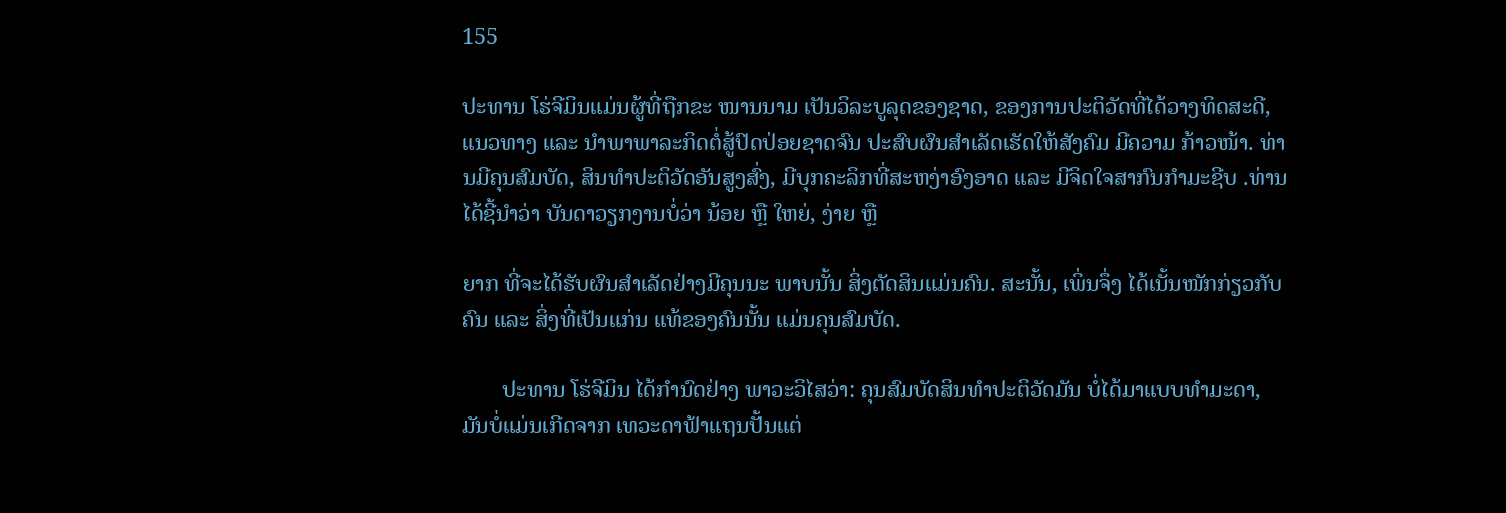155

ປະທານ ໂຮ່ຈີມິນແມ່ນຜູ້ທີ່ຖືກຂະ ໜານນາມ ເປັນວິລະບູລຸດຂອງຊາດ, ຂອງການປະຕິວັດທີ່ໄດ້ວາງທິດສະດີ, ແນວທາງ ແລະ ນຳພາພາລະກິດຕໍ່ສູ້ປົດປ່ອຍຊາດຈົນ ປະສົບຜົນສຳເລັດເຮັດໃຫ້ສັງຄົມ ມີຄວາມ ກ້າວໜ້າ. ທ່ານມີຄຸນສົມບັດ, ສິນທຳປະຕິວັດອັນສູງສົ່ງ, ມີບຸກຄະລິກທີ່ສະຫງ່າອົງອາດ ແລະ ມີຈິດໃຈສາກົນກຳມະຊີບ .ທ່ານໄດ້ຊີ້ນຳວ່າ ບັນດາວຽກງານບໍ່ວ່າ ນ້ອຍ ຫຼື ໃຫຍ່, ງ່າຍ ຫຼື

ຍາກ ທີ່ຈະໄດ້ຮັບຜົນສຳເລັດຢ່າງມີຄຸນນະ ພາບນັ້ນ ສິ່ງຕັດສິນແມ່ນຄົນ. ສະນັ້ນ, ເພິ່ນຈຶ່ງ ໄດ້ເນັ້ນໜັກກ່ຽວກັບຄົນ ແລະ ສິ່ງທີ່ເປັນແກ່ນ ແທ້ຂອງຄົນນັ້ນ ແມ່ນຄຸນສົມບັດ.

       ປະທານ ໂຮ່ຈີມິນ ໄດ້ກຳນົດຢ່າງ ພາວະວິໄສວ່າ: ຄຸນສົມບັດສິນທຳປະຕິວັດມັນ ບໍ່ໄດ້ມາແບບທຳມະດາ, ມັນບໍ່ແມ່ນເກີດຈາກ ເທວະດາຟ້າແຖນປັ້ນແຕ່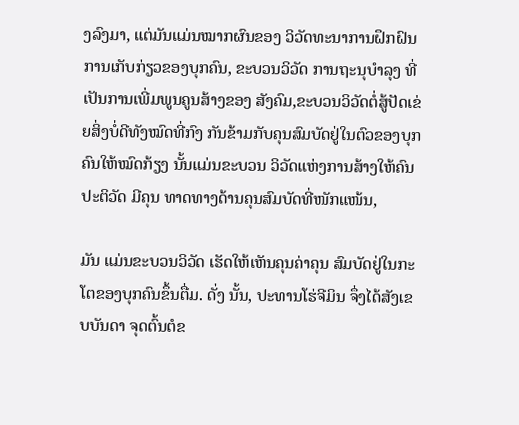ງລົງມາ, ແຕ່ມັນແມ່ນໝາກຜົນຂອງ ວິວັດທະນາການຝຶກຝົນ ການເກັບກ່ຽວຂອງບຸກຄົນ, ຂະບວນວິວັດ ການຖະນຸບຳລຸງ ທີ່ເປັນການເພີ່ມພູນຄູນສ້າງຂອງ ສັງຄົມ,ຂະບວນວິວັດຕໍ່ສູ້ປັດເຂ່ຍສິ່ງບໍ່ດີທັງໝົດທີ່ກົງ ກັນຂ້າມກັບຄຸນສົມບັດຢູ່ໃນຕົວຂອງບຸກຄົນໃຫ້ໝົດກ້ຽງ ນັ້ນແມ່ນຂະບວນ ວິວັດແຫ່ງການສ້າງໃຫ້ຄົນປະຕິວັດ ມີຄຸນ ທາດທາງດ້ານຄຸນສົມບັດທີ່ໜັກແໜ້ນ,

ມັນ ແມ່ນຂະບວນວິວັດ ເຮັດໃຫ້ເຫັນຄຸນຄ່າຄຸນ ສົມບັດຢູ່ໃນກະໂຕຂອງບຸກຄົນຂຶ້ນຕື່ມ. ດັ່ງ ນັ້ນ, ປະທານໂຮ່ຈີມິນ ຈຶ່ງໄດ້ສັງເຂບບັນດາ ຈຸດຕົ້ນຕໍຂ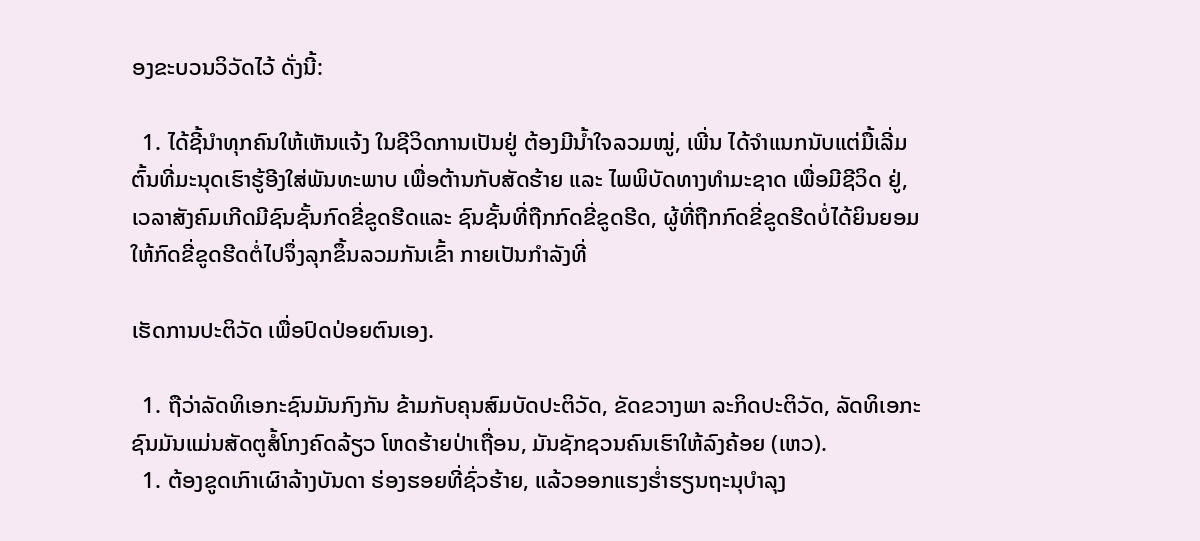ອງຂະບວນວິວັດໄວ້ ດັ່ງນີ້:

  1. ໄດ້ຊີ້ນຳທຸກຄົນໃຫ້ເຫັນແຈ້ງ ໃນຊີວິດການເປັນຢູ່ ຕ້ອງມີນ້ຳໃຈລວມໝູ່, ເພີ່ນ ໄດ້ຈຳແນກນັບແຕ່ມື້ເລີ່ມຕົ້ນທີ່ມະນຸດເຮົາຮູ້ອີງໃສ່ພັນທະພາບ ເພື່ອຕ້ານກັບສັດຮ້າຍ ແລະ ໄພພິບັດທາງທຳມະຊາດ ເພື່ອມີຊີວິດ ຢູ່, ເວລາສັງຄົມເກີດມີຊົນຊັ້ນກົດຂີ່ຂູດຮີດແລະ ຊົນຊັ້ນທີ່ຖືກກົດຂີ່ຂູດຮີດ, ຜູ້ທີ່ຖືກກົດຂີ່ຂູດຮີດບໍ່ໄດ້ຍິນຍອມໃຫ້ກົດຂີ່ຂູດຮີດຕໍ່ໄປຈຶ່ງລຸກຂຶ້ນລວມກັນເຂົ້າ ກາຍເປັນກຳລັງທີ່

ເຮັດການປະຕິວັດ ເພື່ອປົດປ່ອຍຕົນເອງ.

  1. ຖືວ່າລັດທິເອກະຊົນມັນກົງກັນ ຂ້າມກັບຄຸນສົມບັດປະຕິວັດ, ຂັດຂວາງພາ ລະກິດປະຕິວັດ, ລັດທິເອກະຊົນມັນແມ່ນສັດຕູສໍ້ໂກງຄົດລ້ຽວ ໂຫດຮ້າຍປ່າເຖື່ອນ, ມັນຊັກຊວນຄົນເຮົາໃຫ້ລົງຄ້ອຍ (ເຫວ).
  1. ຕ້ອງຂູດເກົາເຜົາລ້າງບັນດາ ຮ່ອງຮອຍທີ່ຊົ່ວຮ້າຍ, ແລ້ວອອກແຮງຮ່ຳຮຽນຖະນຸບຳລຸງ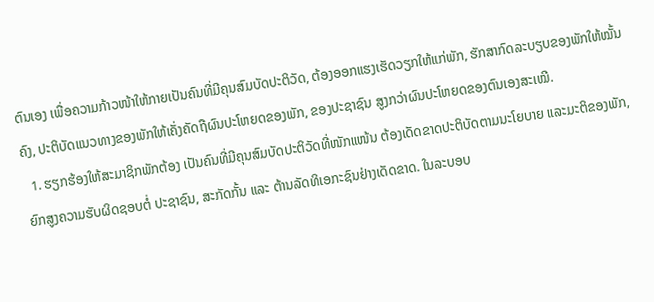ຕົນເອງ ເພື່ອຄວາມກ້າວໜ້າໃຫ້ກາຍເປັນຄົນທີ່ມີຄຸນສົມບັດປະຕິວັດ, ຕ້ອງອອກແຮງເຮັດວຽກໃຫ້ແກ່ພັກ, ຮັກສາກົດລະບຽບຂອງພັກໃຫ້ໝັ້ນຄົງ, ປະຕິບັດແນວທາງຂອງພັກໃຫ້ເຄັ່ງຄັດຖືຜົນປະໂຫຍດຂອງພັກ, ຂອງປະຊາຊົນ ສູງກວ່າຜົນປະໂຫຍດຂອງຕົນເອງສະເໝີ.
  1. ຮຽກຮ້ອງໃຫ້ສະມາຊິກພັກຕ້ອງ ເປັນຄົນທີ່ມີຄຸນສົມບັດປະຕິວັດທີ່ໜັກແໜ້ນ ຕ້ອງເດັດຂາດປະຕິບັດຕາມນະໂຍບາຍ ແລະມະຕິຂອງພັກ, ຍົກສູງຄວາມຮັບຜິດຊອບຕໍ່ ປະຊາຊົນ, ສະກັດກັ້ນ ແລະ ຕ້ານລັດທິເອກະຊົນຢ່າງເດັດຂາດ. ໃນລະບອບ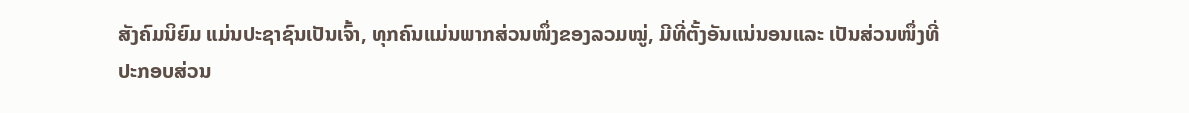ສັງຄົມນິຍົມ ແມ່ນປະຊາຊົນເປັນເຈົ້າ, ທຸກຄົນແມ່ນພາກສ່ວນໜຶ່ງຂອງລວມໝູ່, ມີທີ່ຕັ້ງອັນແນ່ນອນແລະ ເປັນສ່ວນໜຶ່ງທີ່ປະກອບສ່ວນ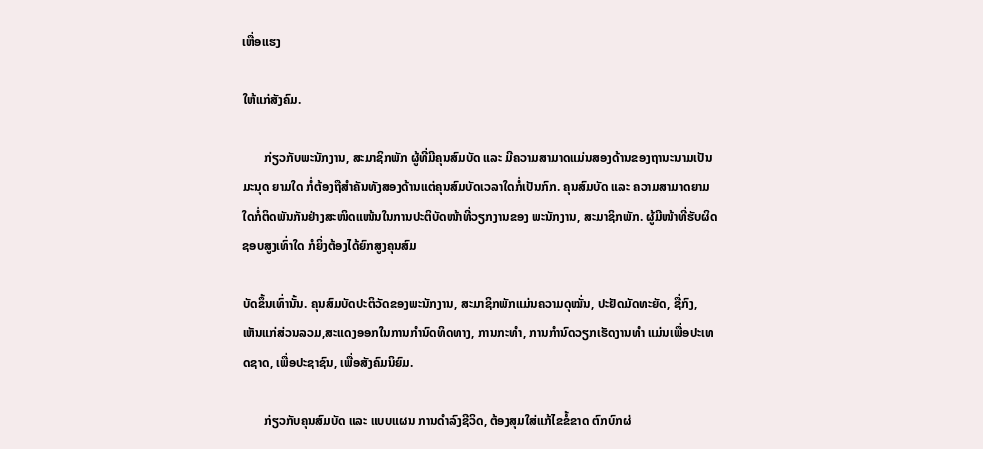ເຫື່ອແຮງ

ໃຫ້ແກ່ສັງຄົມ.

       ກ່ຽວກັບພະນັກງານ, ສະມາຊິກພັກ ຜູ້ທີ່ມີຄຸນສົມບັດ ແລະ ມີຄວາມສາມາດແມ່ນສອງດ້ານຂອງຖານະນາມເປັນມະນຸດ ຍາມໃດ ກໍ່ຕ້ອງຖືສຳຄັນທັງສອງດ້ານແຕ່ຄຸນສົມບັດເວລາໃດກໍ່ເປັນກົກ. ຄຸນສົມບັດ ແລະ ຄວາມສາມາດຍາມໃດກໍ່ຕິດພັນກັນຢ່າງສະໜິດແໜ້ນໃນການປະຕິບັດໜ້າທີ່ວຽກງານຂອງ ພະນັກງານ, ສະມາຊິກພັກ. ຜູ້ມີໜ້າທີ່ຮັບຜິດຊອບສູງເທົ່າໃດ ກໍຍິ່ງຕ້ອງໄດ້ຍົກສູງຄຸນສົມ

ບັດຂຶ້ນເທົ່ານັ້ນ. ຄຸນສົມບັດປະຕິວັດຂອງພະນັກງານ, ສະມາຊິກພັກແມ່ນຄວາມດຸໝັ່ນ, ປະຢັດມັດທະຍັດ, ຊື່ກົງ, ເຫັນແກ່ສ່ວນລວມ,ສະແດງອອກໃນການກຳນົດທິດທາງ, ການກະທຳ, ການກຳນົດວຽກເຮັດງານທຳ ແມ່ນເພື່ອປະເທດຊາດ, ເພື່ອປະຊາຊົນ, ເພື່ອສັງຄົມນິຍົມ.

       ກ່ຽວກັບຄຸນສົມບັດ ແລະ ແບບແຜນ ການດຳລົງຊີວິດ, ຕ້ອງສຸມໃສ່ແກ້ໄຂຂໍ້ຂາດ ຕົກບົກຜ່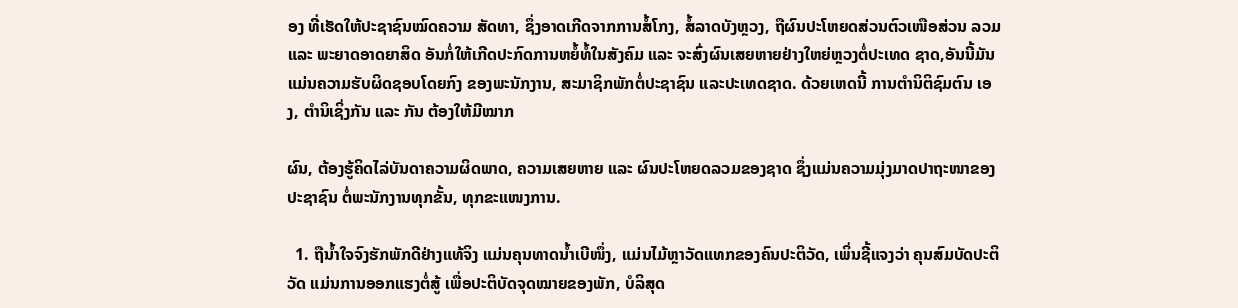ອງ ທີ່ເຮັດໃຫ້ປະຊາຊົນໝົດຄວາມ ສັດທາ, ຊຶ່ງອາດເກີດຈາກການສໍ້ໂກງ, ສໍ້ລາດບັງຫຼວງ, ຖືຜົນປະໂຫຍດສ່ວນຕົວເໜືອສ່ວນ ລວມ ແລະ ພະຍາດອາດຍາສິດ ອັນກໍ່ໃຫ້ເກີດປະກົດການຫຍໍ້ທໍ້ໃນສັງຄົມ ແລະ ຈະສົ່ງຜົນເສຍຫາຍຢ່າງໃຫຍ່ຫຼວງຕໍ່ປະເທດ ຊາດ,ອັນນີ້ມັນແມ່ນຄວາມຮັບຜິດຊອບໂດຍກົງ ຂອງພະນັກງານ, ສະມາຊິກພັກຕໍ່ປະຊາຊົນ ແລະປະເທດຊາດ. ດ້ວຍເຫດນີ້ ການຕຳນິຕິຊົມຕົນ ເອງ, ຕຳນິເຊິ່ງກັນ ແລະ ກັນ ຕ້ອງໃຫ້ມີໝາກ

ຜົນ, ຕ້ອງຮູ້ຄິດໄລ່ບັນດາຄວາມຜິດພາດ, ຄວາມເສຍຫາຍ ແລະ ຜົນປະໂຫຍດລວມຂອງຊາດ ຊຶ່ງແມ່ນຄວາມມຸ່ງມາດປາຖະໜາຂອງປະຊາຊົນ ຕໍ່ພະນັກງານທຸກຂັ້ນ, ທຸກຂະແໜງການ.

  1. ຖືນ້ຳໃຈຈົງຮັກພັກດີຢ່າງແທ້ຈິງ ແມ່ນຄຸນທາດນ້ຳເບີໜຶ່ງ, ແມ່ນໄມ້ຫຼາວັດແທກຂອງຄົນປະຕິວັດ, ເພິ່ນຊີ້ແຈງວ່າ ຄຸນສົມບັດປະຕິວັດ ແມ່ນການອອກແຮງຕໍ່ສູ້ ເພື່ອປະຕິບັດຈຸດໝາຍຂອງພັກ, ບໍລິສຸດ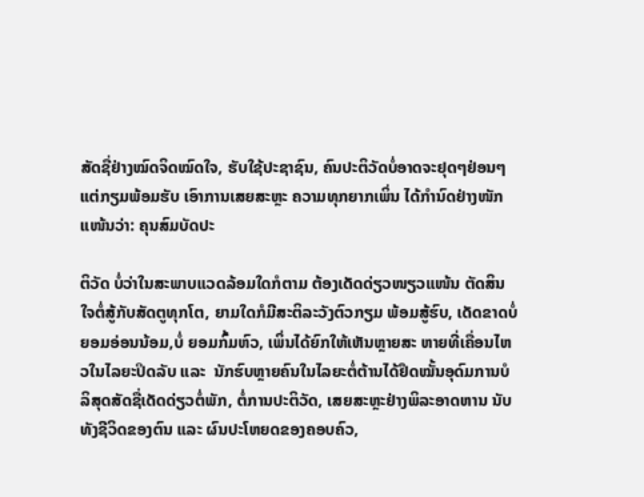ສັດຊື່ຢ່າງໝົດຈິດໝົດໃຈ, ຮັບໃຊ້ປະຊາຊົນ, ຄົນປະຕິວັດບໍ່ອາດຈະຢຸດໆຢ່ອນໆ ແຕ່ກຽມພ້ອມຮັບ ເອົາການເສຍສະຫຼະ ຄວາມທຸກຍາກເພິ່ນ ໄດ້ກຳນົດຢ່າງໜັກແໜ້ນວ່າ: ຄຸນສົມບັດປະ

ຕິວັດ ບໍ່ວ່າໃນສະພາບແວດລ້ອມໃດກໍຕາມ ຕ້ອງເດັດດ່ຽວໜຽວແໜ້ນ ຕັດສິນໃຈຕໍ່ສູ້ກັບສັດຕູທຸກໂຕ, ຍາມໃດກໍມີສະຕິລະວັງຕົວກຽມ ພ້ອມສູ້ຮົບ, ເດັດຂາດບໍ່ຍອມອ່ອນນ້ອມ,ບໍ່ ຍອມກົ້ມຫົວ, ເພິ່ນໄດ້ຍົກໃຫ້ເຫັນຫຼາຍສະ ຫາຍທີ່ເຄື່ອນໄຫວໃນໄລຍະປິດລັບ ແລະ  ນັກຮົບຫຼາຍຄົນໃນໄລຍະຕໍ່ຕ້ານໄດ້ຢຶດໝັ້ນອຸດົມການບໍລິສຸດສັດຊື່ເດັດດ່ຽວຕໍ່ພັກ, ຕໍ່ການປະຕິວັດ, ເສຍສະຫຼະຢ່າງພິລະອາດຫານ ນັບທັງຊີວິດຂອງຕົນ ແລະ ຜົນປະໂຫຍດຂອງຄອບຄົວ,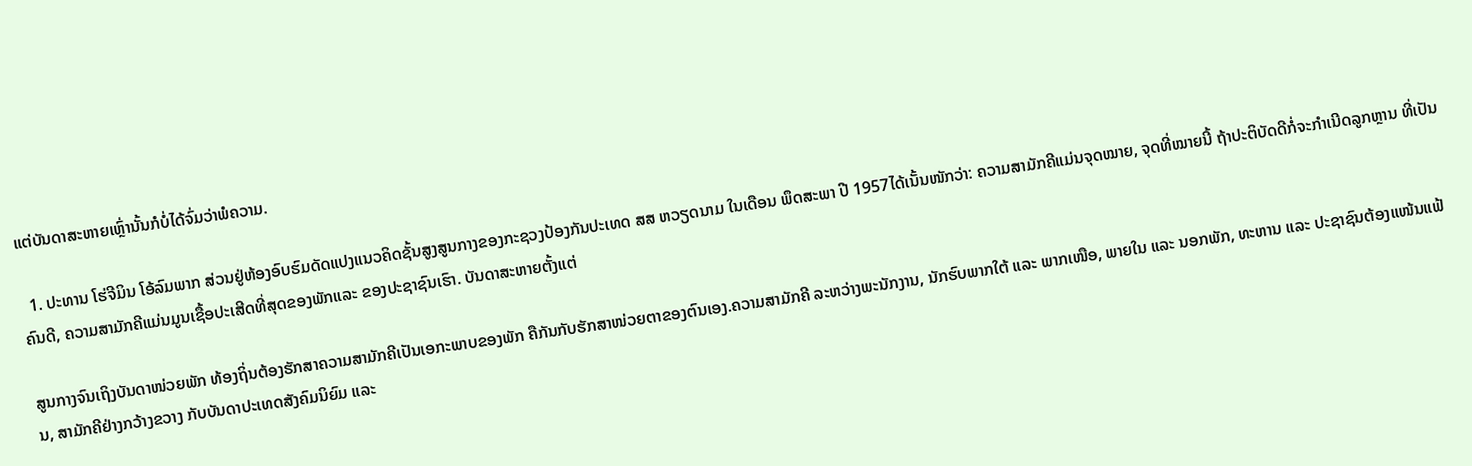ແຕ່ບັນດາສະຫາຍເຫຼົ່ານັ້ນກໍບໍ່ໄດ້ຈົ່ມວ່າພໍຄວາມ.

  1. ປະທານ ໂຮ່ຈີມິນ ໂອ້ລົມພາກ ສ່ວນຢູ່ຫ້ອງອົບຮົມດັດແປງແນວຄິດຊັ້ນສູງສູນກາງຂອງກະຊວງປ້ອງກັນປະເທດ ສສ ຫວຽດນາມ ໃນເດືອນ ພຶດສະພາ ປີ 1957ໄດ້ເນັ້ນໜັກວ່າ: ຄວາມສາມັກຄີແມ່ນຈຸດໝາຍ, ຈຸດທີ່ໝາຍນີ້ ຖ້າປະຕິບັດດີກໍ່ຈະກຳເນີດລູກຫຼານ ທີ່ເປັນຄົນດີ, ຄວາມສາມັກຄີແມ່ນມູນເຊື້ອປະເສີດທີ່ສຸດຂອງພັກແລະ ຂອງປະຊາຊົນເຮົາ. ບັນດາສະຫາຍຕັ້ງແຕ່

ສູນກາງຈົນເຖິງບັນດາໜ່ວຍພັກ ທ້ອງຖິ່ນຕ້ອງຮັກສາຄວາມສາມັກຄີເປັນເອກະພາບຂອງພັກ ຄືກັນກັບຮັກສາໜ່ວຍຕາຂອງຕົນເອງ.ຄວາມສາມັກຄີ ລະຫວ່າງພະນັກງານ, ນັກຮົບພາກໃຕ້ ແລະ ພາກເໜືອ, ພາຍໃນ ແລະ ນອກພັກ, ທະຫານ ແລະ ປະຊາຊົນຕ້ອງແໜ້ນແຟ້ນ, ສາມັກຄີຢ່າງກວ້າງຂວາງ ກັບບັນດາປະເທດສັງຄົມນິຍົມ ແລະ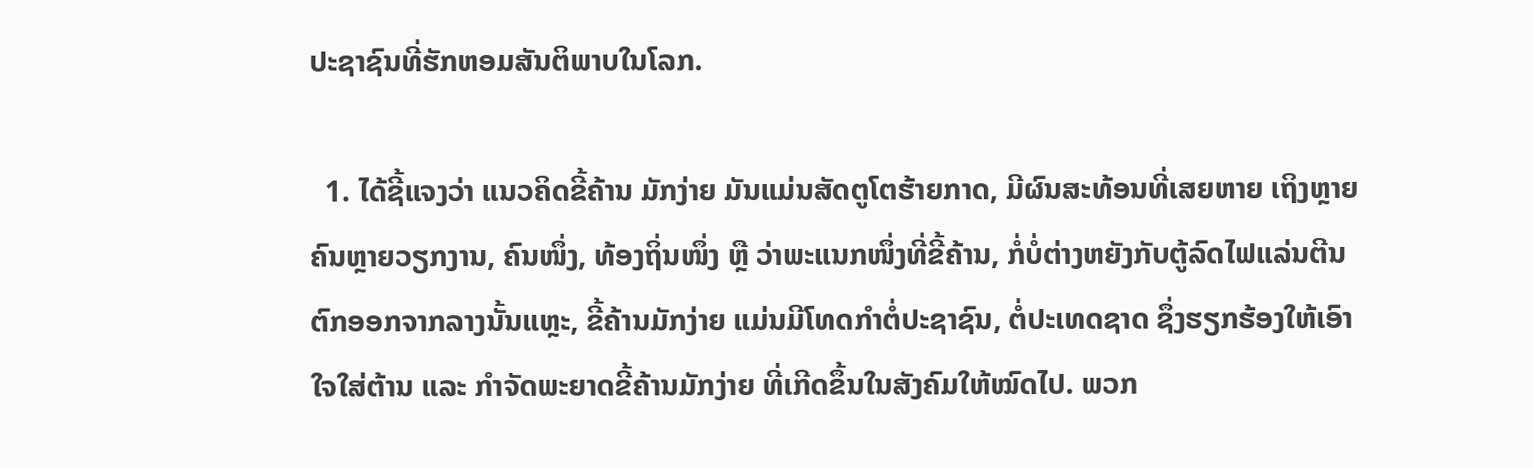ປະຊາຊົນທີ່ຮັກຫອມສັນຕິພາບໃນໂລກ.

  1. ໄດ້ຊີ້ແຈງວ່າ ແນວຄິດຂີ້ຄ້ານ ມັກງ່າຍ ມັນແມ່ນສັດຕູໂຕຮ້າຍກາດ, ມີຜົນສະທ້ອນທີ່ເສຍຫາຍ ເຖິງຫຼາຍຄົນຫຼາຍວຽກງານ, ຄົນໜຶ່ງ, ທ້ອງຖິ່ນໜຶ່ງ ຫຼື ວ່າພະແນກໜຶ່ງທີ່ຂີ້ຄ້ານ, ກໍ່ບໍ່ຕ່າງຫຍັງກັບຕູ້ລົດໄຟແລ່ນຕີນຕົກອອກຈາກລາງນັ້ນແຫຼະ, ຂີ້ຄ້ານມັກງ່າຍ ແມ່ນມີໂທດກຳຕໍ່ປະຊາຊົນ, ຕໍ່ປະເທດຊາດ ຊຶ່ງຮຽກຮ້ອງໃຫ້ເອົາໃຈໃສ່ຕ້ານ ແລະ ກຳຈັດພະຍາດຂີ້ຄ້ານມັກງ່າຍ ທີ່ເກີດຂຶ້ນໃນສັງຄົມໃຫ້ໝົດໄປ. ພວກ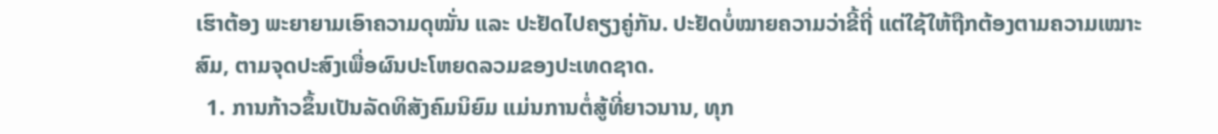ເຮົາຕ້ອງ ພະຍາຍາມເອົາຄວາມດຸໝັ່ນ ແລະ ປະຢັດໄປຄຽງຄູ່ກັນ. ປະຢັດບໍ່ໝາຍຄວາມວ່າຂີ້ຖີ່ ແຕ່ໃຊ້ໃຫ້ຖືກຕ້ອງຕາມຄວາມເໝາະສົມ, ຕາມຈຸດປະສົງເພື່ອຜົນປະໂຫຍດລວມຂອງປະເທດຊາດ.
  1. ການກ້າວຂຶ້ນເປັນລັດທິສັງຄົມນິຍົມ ແມ່ນການຕໍ່ສູ້ທີ່ຍາວນານ, ທຸກ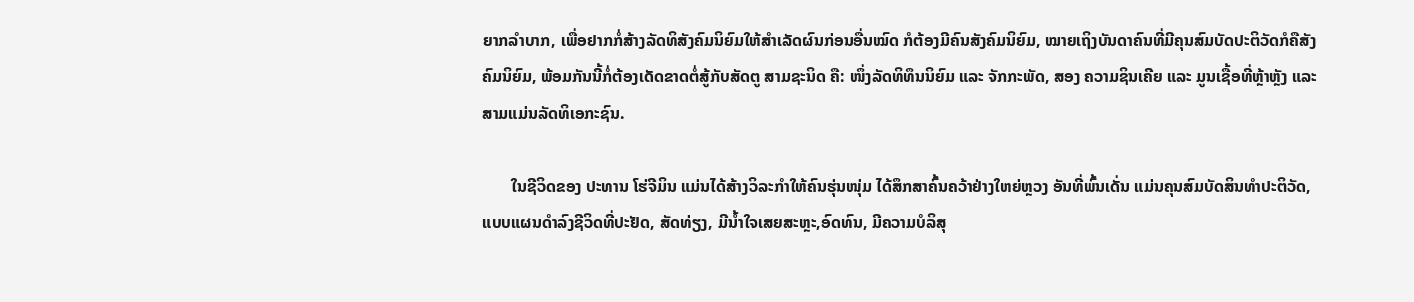ຍາກລໍາບາກ, ເພື່ອຢາກກໍ່ສ້າງລັດທິສັງຄົມນິຍົມໃຫ້ສຳເລັດຜົນກ່ອນອື່ນໝົດ ກໍຕ້ອງມີຄົນສັງຄົມນິຍົມ, ໝາຍເຖິງບັນດາຄົນທີ່ມີຄຸນສົມບັດປະຕິວັດກໍຄືສັງຄົມນິຍົມ, ພ້ອມກັນນີ້ກໍ່ຕ້ອງເດັດຂາດຕໍ່ສູ້ກັບສັດຕູ ສາມຊະນິດ ຄື: ໜຶ່ງລັດທິທຶນນິຍົມ ແລະ ຈັກກະພັດ, ສອງ ຄວາມຊິນເຄີຍ ແລະ ມູນເຊື້ອທີ່ຫຼ້າຫຼັງ ແລະ ສາມແມ່ນລັດທິເອກະຊົນ.

       ໃນຊີວິດຂອງ ປະທານ ໂຮ່ຈີມິນ ແມ່ນໄດ້ສ້າງວິລະກຳໃຫ້ຄົນຮຸ່ນໜຸ່ມ ໄດ້ສຶກສາຄົ້ນຄວ້າຢ່າງໃຫຍ່ຫຼວງ ອັນທີ່ພົ້ນເດັ່ນ ແມ່ນຄຸນສົມບັດສິນທຳປະຕິວັດ, ແບບແຜນດຳລົງຊີວິດທີ່ປະຢັດ, ສັດທ່ຽງ, ມີນ້ຳໃຈເສຍສະຫຼະ,ອົດທົນ, ມີຄວາມບໍລິສຸ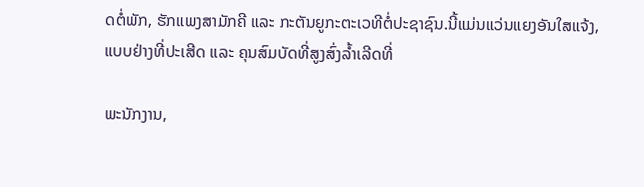ດຕໍ່ພັກ, ຮັກແພງສາມັກຄີ ແລະ ກະຕັນຍູກະຕະເວທີຕໍ່ປະຊາຊົນ.ນີ້ແມ່ນແວ່ນແຍງອັນໃສແຈ້ງ, ແບບຢ່າງທີ່ປະເສີດ ແລະ ຄຸນສົມບັດທີ່ສູງສົ່ງລ້ຳເລີດທີ່

ພະນັກງານ,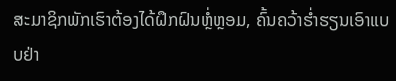ສະມາຊິກພັກເຮົາຕ້ອງໄດ້ຝຶກຝົນຫຼໍ່ຫຼອມ, ຄົ້ນຄວ້າຮ່ຳຮຽນເອົາແບບຢ່າ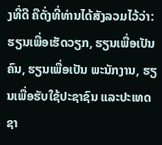ງທີ່ດີ ຄືດັ່ງທີ່ທ່ານໄດ້ສັງລວມໄວ້ວ່າ: ຮຽນເພື່ອເຮັດວຽກ, ຮຽນເພື່ອເປັນຄົນ, ຮຽນເພື່ອເປັນ ພະນັກງານ, ຮຽນເພື່ອຮັບໃຊ້ປະຊາຊົນ ແລະປະເທດຊາ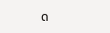ດ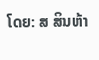ໂດຍ: ສ ສິນຫ້າ